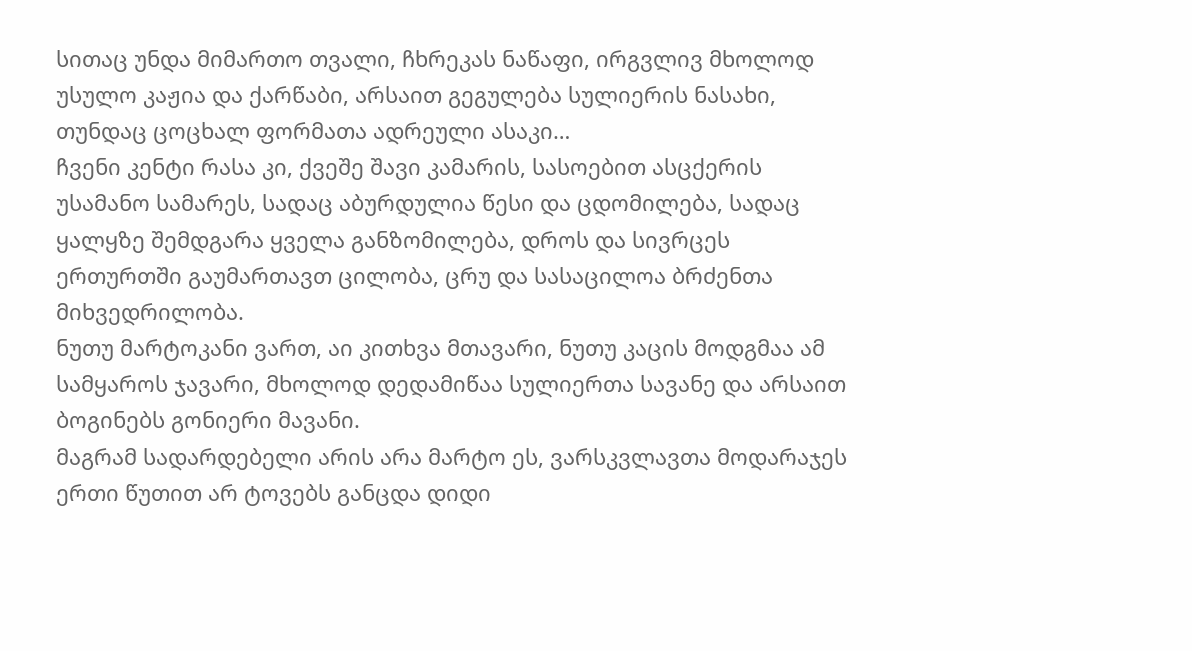სითაც უნდა მიმართო თვალი, ჩხრეკას ნაწაფი, ირგვლივ მხოლოდ უსულო კაჟია და ქარწაბი, არსაით გეგულება სულიერის ნასახი, თუნდაც ცოცხალ ფორმათა ადრეული ასაკი…
ჩვენი კენტი რასა კი, ქვეშე შავი კამარის, სასოებით ასცქერის უსამანო სამარეს, სადაც აბურდულია წესი და ცდომილება, სადაც ყალყზე შემდგარა ყველა განზომილება, დროს და სივრცეს ერთურთში გაუმართავთ ცილობა, ცრუ და სასაცილოა ბრძენთა მიხვედრილობა.
ნუთუ მარტოკანი ვართ, აი კითხვა მთავარი, ნუთუ კაცის მოდგმაა ამ სამყაროს ჯავარი, მხოლოდ დედამიწაა სულიერთა სავანე და არსაით ბოგინებს გონიერი მავანი.
მაგრამ სადარდებელი არის არა მარტო ეს, ვარსკვლავთა მოდარაჯეს ერთი წუთით არ ტოვებს განცდა დიდი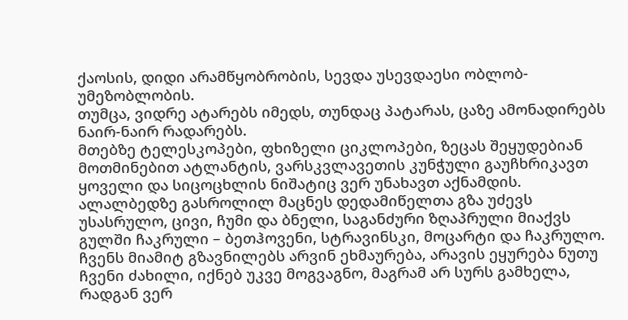ქაოსის, დიდი არამწყობრობის, სევდა უსევდაესი ობლობ-უმეზობლობის.
თუმცა, ვიდრე ატარებს იმედს, თუნდაც პატარას, ცაზე ამონადირებს ნაირ-ნაირ რადარებს.
მთებზე ტელესკოპები, ფხიზელი ციკლოპები, ზეცას შეყუდებიან მოთმინებით ატლანტის, ვარსკვლავეთის კუნჭული გაუჩხრიკავთ ყოველი და სიცოცხლის ნიშატიც ვერ უნახავთ აქნამდის.
ალალბედზე გასროლილ მაცნეს დედამიწელთა გზა უძევს უსასრულო, ცივი, ჩუმი და ბნელი, საგანძური ზღაპრული მიაქვს გულში ჩაკრული – ბეთჰოვენი, სტრავინსკი, მოცარტი და ჩაკრულო.
ჩვენს მიამიტ გზავნილებს არვინ ეხმაურება, არავის ეყურება ნუთუ ჩვენი ძახილი, იქნებ უკვე მოგვაგნო, მაგრამ არ სურს გამხელა, რადგან ვერ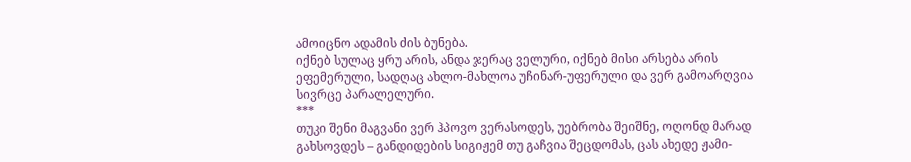ამოიცნო ადამის ძის ბუნება.
იქნებ სულაც ყრუ არის, ანდა ჯერაც ველური, იქნებ მისი არსება არის ეფემერული, სადღაც ახლო-მახლოა უჩინარ-უფერული და ვერ გამოარღვია სივრცე პარალელური.
***
თუკი შენი მაგვანი ვერ ჰპოვო ვერასოდეს, უებრობა შეიშნე, ოღონდ მარად გახსოვდეს – განდიდების სიგიჟემ თუ გაჩვია შეცდომას, ცას ახედე ჟამი-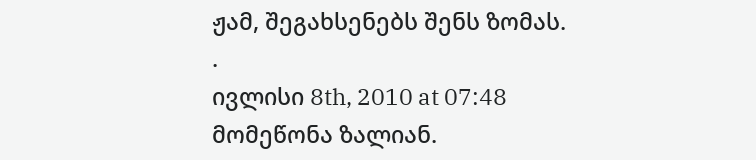ჟამ, შეგახსენებს შენს ზომას.
.
ივლისი 8th, 2010 at 07:48
მომეწონა ზალიან.